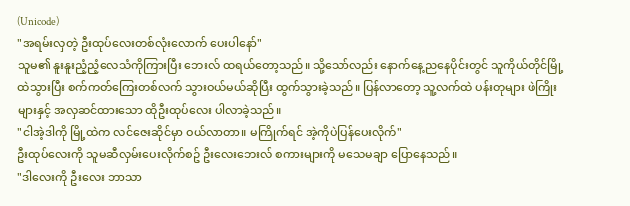(Unicode)
"အရမ်းလှတဲ့ ဦးထုပ်လေးတစ်လုံးလောက် ပေးပါနော်"
သူမ၏ နူးနူးညံ့ညံ့လေသံကိုကြားပြီး ဘေးလ် ထရယ်တော့သည်။ သို့သော်လည်း နောက်နေ့ညနေပိုင်းတွင် သူကိုယ်တိုင်မြို့ထဲသွားပြီး စက်ကတ်ကြေးတစ်လက် သွားဝယ်မယ်ဆိုပြီး ထွက်သွားခဲ့သည်။ ပြန်လာတော့ သူ့လက်ထဲ ပန်းတုများ ဖဲကြိုးများနှင့် အလှဆင်ထားသော ထိုဦးထုပ်လေး ပါလာခဲ့သည်။
"ငါအဲ့ဒါကို မြို့ထဲက လင်ဇေးဆိုင်မှာ ဝယ်လာတာ။ မကြိုက်ရင် အဲ့ကိုပဲပြန်ပေးလိုက်"
ဦးထုပ်လေးကို သူမဆီလှမ်းပေးလိုက်စဥ် ဦးလေးဘေးလ် စကားများကို မသေမချာ ပြောနေသည်။
"ဒါလေးကို ဦးလေး ဘာသာ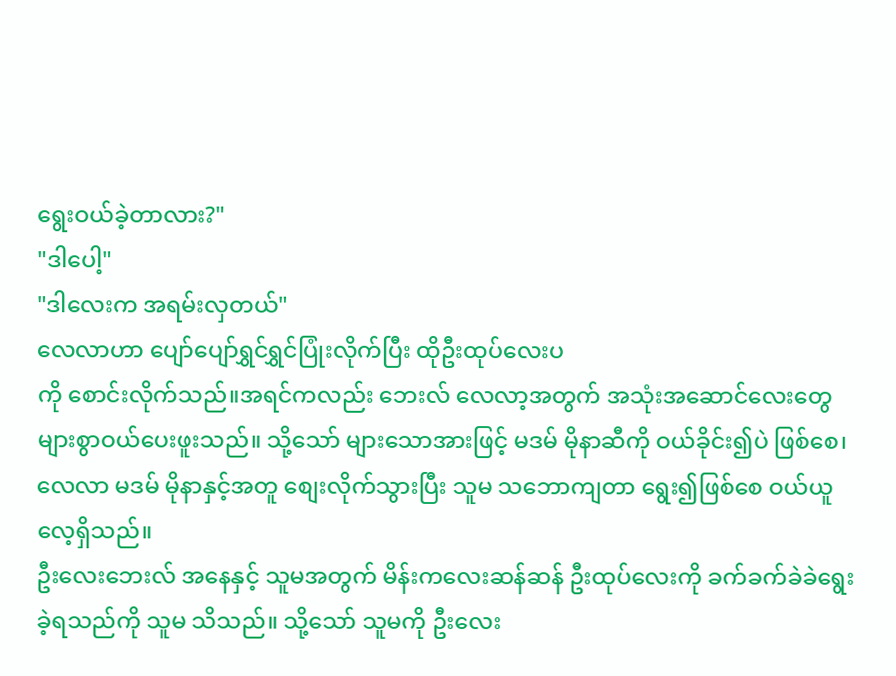ရွေးဝယ်ခဲ့တာလား?"
"ဒါပေါ့"
"ဒါလေးက အရမ်းလှတယ်"
လေလာဟာ ပျော်ပျော်ရွှင်ရွှင်ပြုံးလိုက်ပြီး ထိုဦးထုပ်လေးပ
ကို စောင်းလိုက်သည်။အရင်ကလည်း ဘေးလ် လေလာ့အတွက် အသုံးအဆောင်လေးတွေ များစွာဝယ်ပေးဖူးသည်။ သို့သော် များသောအားဖြင့် မဒမ် မိုနာဆီကို ဝယ်ခိုင်း၍ပဲ ဖြစ်စေ၊ လေလာ မဒမ် မိုနာနှင့်အတူ စျေးလိုက်သွားပြီး သူမ သဘောကျတာ ရွေး၍ဖြစ်စေ ဝယ်ယူလေ့ရှိသည်။
ဦးလေးဘေးလ် အနေနှင့် သူမအတွက် မိန်းကလေးဆန်ဆန် ဦးထုပ်လေးကို ခက်ခက်ခဲခဲရွေးခဲ့ရသည်ကို သူမ သိသည်။ သို့သော် သူမကို ဦးလေး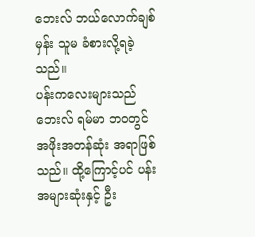ဘေးလ် ဘယ်လောက်ချစ်မှန်း သူမ ခံစားလို့ရခဲ့သည်။
ပန်းကလေးများသည် ဘေးလ် ရမ်မာ ဘဝတွင်အဖိုးအတန်ဆုံး အရာဖြစ်သည်။ ထို့ကြောင့်ပင် ပန်းအများဆုံးနှင့် ဦး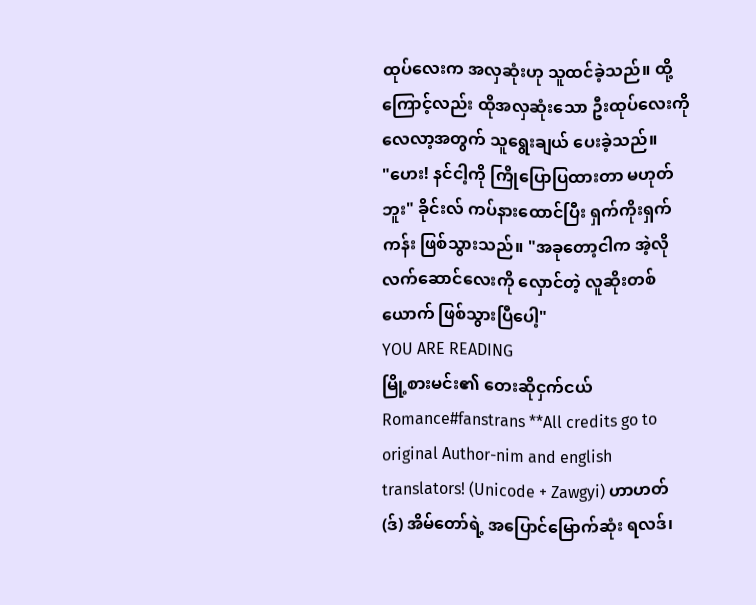ထုပ်လေးက အလှဆုံးဟု သူထင်ခဲ့သည်။ ထို့ကြောင့်လည်း ထိုအလှဆုံးသော ဦးထုပ်လေးကို လေလာ့အတွက် သူရွေးချယ် ပေးခဲ့သည်။
"ဟေး! နင်ငါ့ကို ကြိုပြောပြထားတာ မဟုတ်ဘူး" ခိုင်းလ် ကပ်နားထောင်ပြီး ရှက်ကိုးရှက်ကန်း ဖြစ်သွားသည်။ "အခုတော့ငါက အဲ့လိုလက်ဆောင်လေးကို လှောင်တဲ့ လူဆိုးတစ်ယောက် ဖြစ်သွားပြီပေါ့"
YOU ARE READING
မြို့စားမင်း၏ တေးဆိုငှက်ငယ်
Romance#fanstrans **All credits go to original Author-nim and english translators! (Unicode + Zawgyi) ဟာဟတ်(ဒ်) အိမ်တော်ရဲ့ အပြောင်မြောက်ဆုံး ရလဒ်၊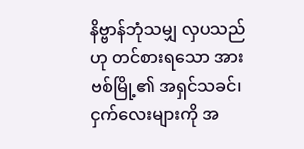နိဗ္ဗာန်ဘုံသမျှ လှပသည်ဟု တင်စားရသော အားဗစ်မြို့၏ အရှင်သခင်၊ ငှက်လေးများကို အ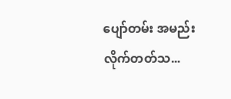ပျော်တမ်း အမည်းလိုက်တတ်သ...